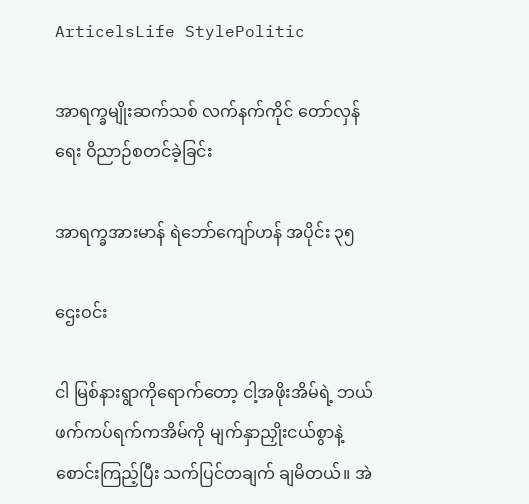ArticelsLife StylePolitic

အာရက္ခမျိုးဆက်သစ် လက်နက်ကိုင် တော်လှန်ရေး ဝိညာဉ်စတင်ခဲ့ခြင်း

အာရက္ခအားမာန် ရဲဘော်ကျော်ဟန် အပိုင်း ၃၅

ဌေးဝင်း

ငါ မြစ်နားရွာကိုရောက်တော့ ငါ့အဖိုးအိမ်ရဲ့ ဘယ်ဖက်ကပ်ရက်ကအိမ်ကို မျက်နှာညှိုးငယ်စွာနဲ့ စောင်းကြည့်ပြီး သက်ပြင်တချက် ချမိတယ်။ အဲ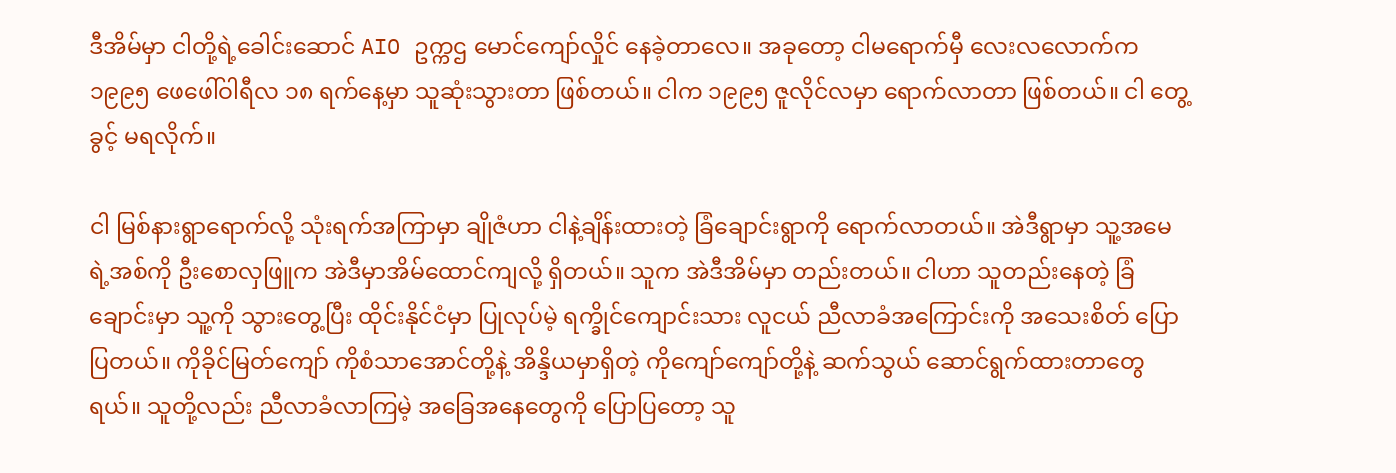ဒီအိမ်မှာ ငါတို့ရဲ့ခေါင်းဆောင် AIO ဥက္ကဌ မောင်ကျော်လှိုင် နေခဲ့တာလေ။ အခုတော့ ငါမရောက်မှီ လေးလလောက်က ၁၉၉၅ ဖေဖေါ်ဝါရီလ ၁၈ ရက်နေ့မှာ သူဆုံးသွားတာ ဖြစ်တယ်။ ငါက ၁၉၉၅ ဇူလိုင်လမှာ ရောက်လာတာ ဖြစ်တယ်။ ငါ တွေ့ခွင့် မရလိုက်။

ငါ မြစ်နားရွာရောက်လို့ သုံးရက်အကြာမှာ ချိုဇံဟာ ငါနဲ့ချိန်းထားတဲ့ ခြံချောင်းရွာကို ရောက်လာတယ်။ အဲဒီရွာမှာ သူ့အမေရဲ့အစ်ကို ဦးစောလှဖြူက အဲဒီမှာအိမ်ထောင်ကျလို့ ရှိတယ်။ သူက အဲဒီအိမ်မှာ တည်းတယ်။ ငါဟာ သူတည်းနေတဲ့ ခြံချောင်းမှာ သူ့ကို သွားတွေ့ပြီး ထိုင်းနိုင်ငံမှာ ပြုလုပ်မဲ့ ရက္ခိုင်ကျောင်းသား လူငယ် ညီလာခံအကြောင်းကို အသေးစိတ် ပြောပြတယ်။ ကိုခိုင်မြတ်ကျော် ကိုစံသာအောင်တို့နဲ့ အိန္ဒိယမှာရှိတဲ့ ကိုကျော်ကျော်တို့နဲ့ ဆက်သွယ် ဆောင်ရွက်ထားတာတွေရယ်။ သူတို့လည်း ညီလာခံလာကြမဲ့ အခြေအနေတွေကို ပြောပြတော့ သူ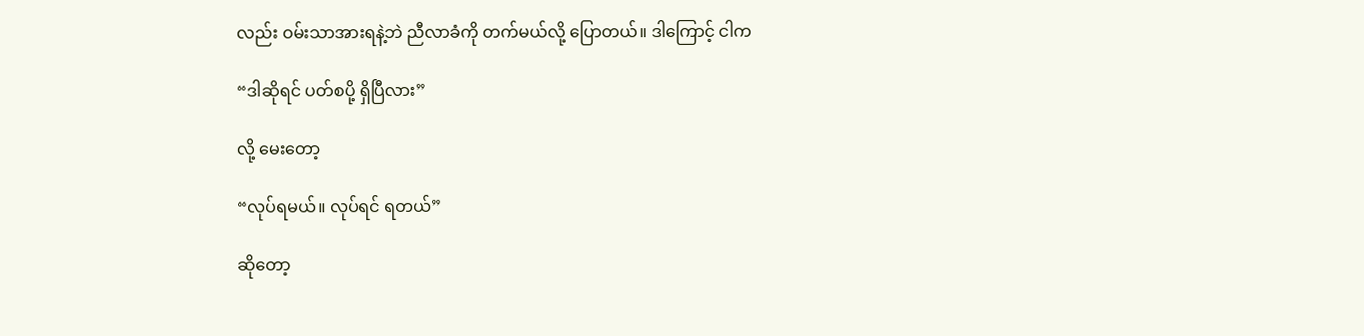လည်း ဝမ်းသာအားရနဲ့ဘဲ ညီလာခံကို တက်မယ်လို့ ပြောတယ်။ ဒါကြောင့် ငါက

“ဒါဆိုရင် ပတ်စပို့ ရှိပြီလား”

လို့ မေးတော့

“လုပ်ရမယ်။ လုပ်ရင် ရတယ်”

ဆိုတော့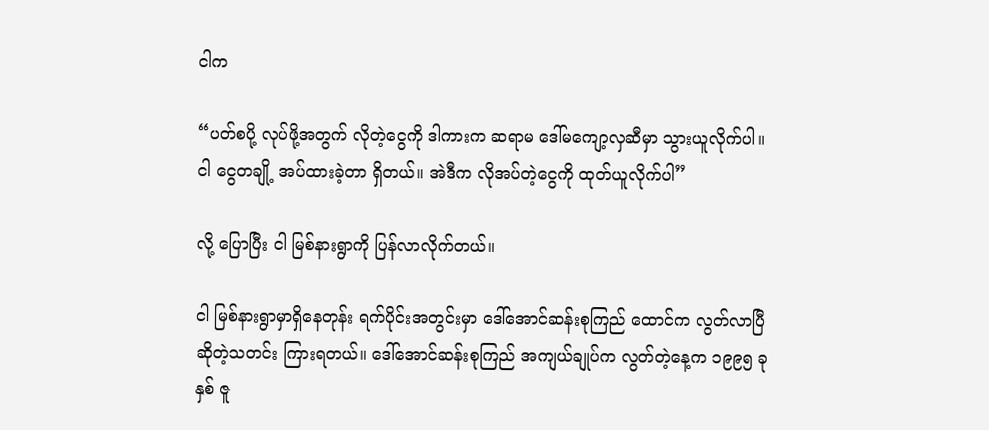ငါက

“ပတ်စပို့ လုပ်ဖို့အတွက် လိုတဲ့ငွေကို ဒါကားက ဆရာမ ဒေါ်မကျော့လှဆီမှာ သွားယူလိုက်ပါ။ ငါ ငွေတချို့ အပ်ထားခဲ့တာ ရှိတယ်။ အဲဒီက လိုအပ်တဲ့ငွေကို ထုတ်ယူလိုက်ပါ”

လို့ ပြောပြီး ငါ မြစ်နားရွာကို ပြန်လာလိုက်တယ်။

ငါ မြစ်နားရွာမှာရှိနေတုန်း ရက်ပိုင်းအတွင်းမှာ ဒေါ်အောင်ဆန်းစုကြည် ထောင်က လွတ်လာပြီဆိုတဲ့သတင်း ကြားရတယ်။ ဒေါ်အောင်ဆန်းစုကြည် အကျယ်ချုပ်က လွတ်တဲ့နေ့က ၁၉၉၅ ခုနှစ် ဇူ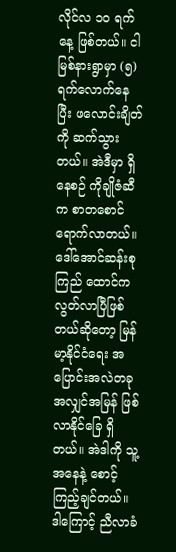လိုင်လ ၁၀ ရက်နေ့ ဖြစ်တယ်။ ငါ မြစ်နားရွာမှာ (၅) ရက်လောက်နေပြီး ဖလောင်းချိတ်ကို ဆက်သွားတယ်။ အဲဒီမှာ ရှိနေစဉ် ကိုချိုဇံဆီက စာတစောင် ရောက်လာတယ်။ ဒေါ်အောင်ဆန်းစုကြည် ထောင်က လွတ်လာပြီဖြစ်တယ်ဆိုတော့ မြန်မာ့နိုင်ငံရေး အပြောင်းအလဲတခု အလျှင်အမြန် ဖြစ်လာနိုင်ခြေ ရှိတယ်။ အဲဒါကို သူ့အနေနဲ့ စောင့်ကြည့်ချင်တယ်။ ဒါကြောင့် ညီလာခံ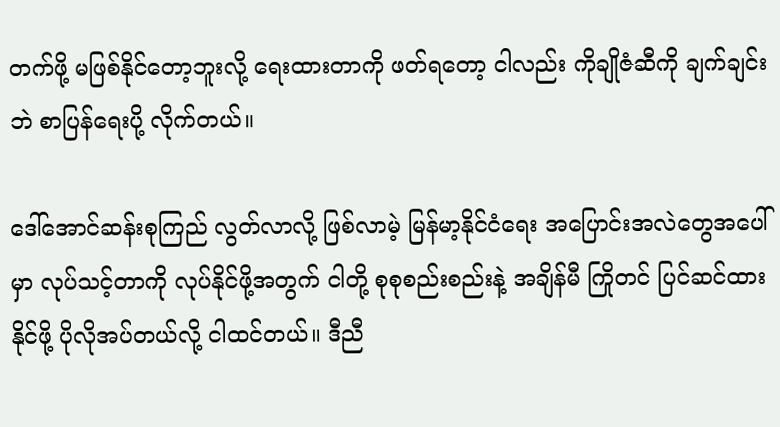တက်ဖို့ မဖြစ်နိုင်တော့ဘူးလို့ ရေးထားတာကို ဖတ်ရတော့ ငါလည်း ကိုချိုဇံဆီကို ချက်ချင်းဘဲ စာပြန်ရေးပို့ လိုက်တယ်။

ဒေါ်အောင်ဆန်းစုကြည် လွတ်လာလို့ ဖြစ်လာမဲ့ မြန်မာ့နိုင်ငံရေး အပြောင်းအလဲတွေအပေါ်မှာ လုပ်သင့်တာကို လုပ်နိုင်ဖို့အတွက် ငါတို့ စုစုစည်းစည်းနဲ့ အချိန်မီ ကြိုတင် ပြင်ဆင်ထားနိုင်ဖို့ ပိုလိုအပ်တယ်လို့ ငါထင်တယ်။ ဒီညီ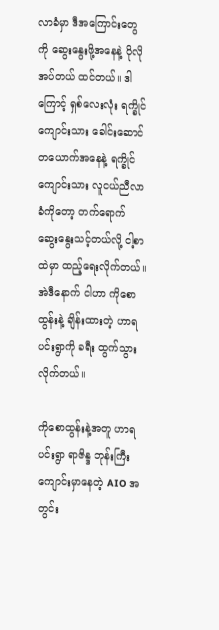လာခံမှာ ဒီအကြောင်းတွေကို ဆွေးနွေးဖို့အနေနဲ့ ပိုလိုအပ်တယ် ထင်တယ်။ ဒါကြောင့် ရှစ်လေးလုံး ရက္ခိုင်ကျောင်းသား ခေါင်းဆောင်တယောက်အနေနဲ့ ရက္ခိုင်ကျောင်းသား လူငယ်ညီလာခံကိုတော့ တက်ရောက် ဆွေးနွေးသင့်တယ်လို့ ငါ့စာထဲမှာ ထည့်ရေးလိုက်တယ်။ အဲဒီနောက် ငါဟာ ကိုစောထွန်းနဲ့ ချိန်းထားတဲ့ ဟာရပင်းရွာကို ခရီး ထွက်သွားလိုက်တယ်။

ကိုစောထွန်းနဲ့အတူ ဟာရပင်းရွာ ရာဇိန္ဒ ဘုန်းကြီးကျောင်းမှာနေတဲ့ AIO အတွင်း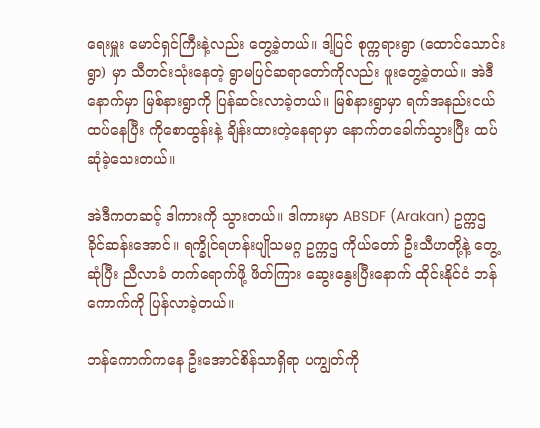ရေးမှူး မောင်ရှင်ကြီးနဲ့လည်း တွေ့ခဲ့တယ်။ ဒါ့ပြင် စုက္ကရားရွာ (ထောင်သောင်းရွာ) မှာ သီတင်းသုံးနေတဲ့ ရွာမပြင်ဆရာတော်ကိုလည်း ဖူးတွေ့ခဲ့တယ်။ အဲဒီနောက်မှာ မြစ်နားရွာကို ပြန်ဆင်းလာခဲ့တယ်။ မြစ်နားရွာမှာ ရက်အနည်းငယ် ထပ်နေပြီး ကိုစောထွန်းနဲ့ ချိန်းထားတဲ့နေရာမှာ နောက်တခေါက်သွားပြီး ထပ်ဆုံခဲ့သေးတယ်။

အဲဒီကတဆင့် ဒါကားကို သွားတယ်။ ဒါကားမှာ ABSDF (Arakan) ဥက္ကဌ ခိုင်ဆန်းအောင်။ ရက္ခိုင်ရဟန်းပျိုသမဂ္ဂ ဥက္ကဌ ကိုယ်တော် ဦးသီဟတို့နဲ့ တွေ့ဆုံပြီး ညီလာခံ တက်ရောက်ဖို့ ဖိတ်ကြား ဆွေးနွေးပြီးနောက် ထိုင်းနိုင်ငံ ဘန်ကောက်ကို ပြန်လာခဲ့တယ်။

ဘန်ကောက်ကနေ ဦးအောင်စိန်သာရှိရာ ပကျွတ်ကို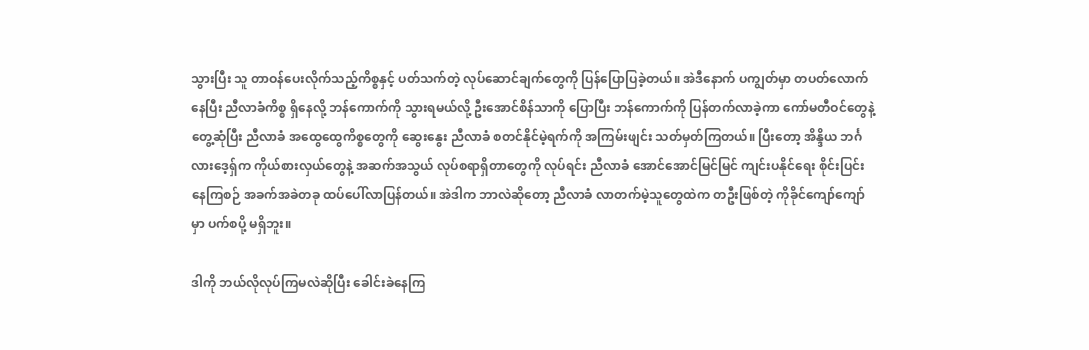သွားပြီး သူ တာဝန်ပေးလိုက်သည့်ကိစ္စနှင့် ပတ်သက်တဲ့ လုပ်ဆောင်ချက်တွေကို ပြန်ပြောပြခဲ့တယ်။ အဲဒီနောက် ပကျွတ်မှာ တပတ်လောက်နေပြီး ညီလာခံကိစ္စ ရှိနေလို့ ဘန်ကောက်ကို သွားရမယ်လို့ ဦးအောင်စိန်သာကို ပြောပြီး ဘန်ကောက်ကို ပြန်တက်လာခဲ့ကာ ကော်မတီဝင်တွေနဲ့ တွေ့ဆုံပြီး ညီလာခံ အထွေထွေကိစ္စတွေကို ဆွေးနွေး ညီလာခံ စတင်နိုင်မဲ့ရက်ကို အကြမ်းဖျင်း သတ်မှတ်ကြတယ်။ ပြီးတော့ အိန္ဒိယ ဘင်္ဂလားဒေ့ရှ်က ကိုယ်စားလှယ်တွေနဲ့ အဆက်အသွယ် လုပ်စရာရှိတာတွေကို လုပ်ရင်း ညီလာခံ အောင်အောင်မြင်မြင် ကျင်းပနိုင်ရေး စိုင်းပြင်းနေကြစဉ် အခက်အခဲတခု ထပ်ပေါ်လာပြန်တယ်။ အဲဒါက ဘာလဲဆိုတော့ ညီလာခံ လာတက်မဲ့သူတွေထဲက တဦးဖြစ်တဲ့ ကိုခိုင်ကျော်ကျော်မှာ ပက်စပို့ မရှိဘူး။

ဒါကို ဘယ်လိုလုပ်ကြမလဲဆိုပြီး ခေါင်းခဲနေကြ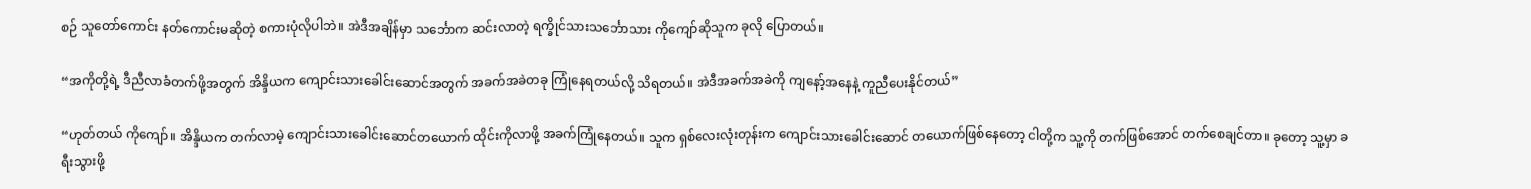စဉ် သူတော်ကောင်း နတ်ကောင်းမဆိုတဲ့ စကားပုံလိုပါဘဲ။ အဲဒီအချိန်မှာ သင်္ဘောက ဆင်းလာတဲ့ ရက္ခိုင်သားသင်္ဘောသား ကိုကျော်ဆိုသူက ခုလို ပြောတယ်။

“အကိုတို့ရဲ့ ဒီညီလာခံတက်ဖို့အတွက် အိန္ဒိယက ကျောင်းသားခေါင်းဆောင်အတွက် အခက်အခဲတခု ကြုံနေရတယ်လို့ သိရတယ်။ အဲဒီအခက်အခဲကို ကျနော့်အနေနဲ့ ကူညီပေးနိုင်တယ်”

“ဟုတ်တယ် ကိုကျော်။ အိန္ဒိယက တက်လာမဲ့ ကျောင်းသားခေါင်းဆောင်တယောက် ထိုင်းကိုလာဖို့ အခက်ကြုံနေတယ်။ သူက ရှစ်လေးလုံးတုန်းက ကျောင်းသားခေါင်းဆောင် တယောက်ဖြစ်နေတော့ ငါတို့က သူ့ကို တက်ဖြစ်အောင် တက်စေချင်တာ။ ခုတော့ သူ့မှာ ခရီးသွားဖို့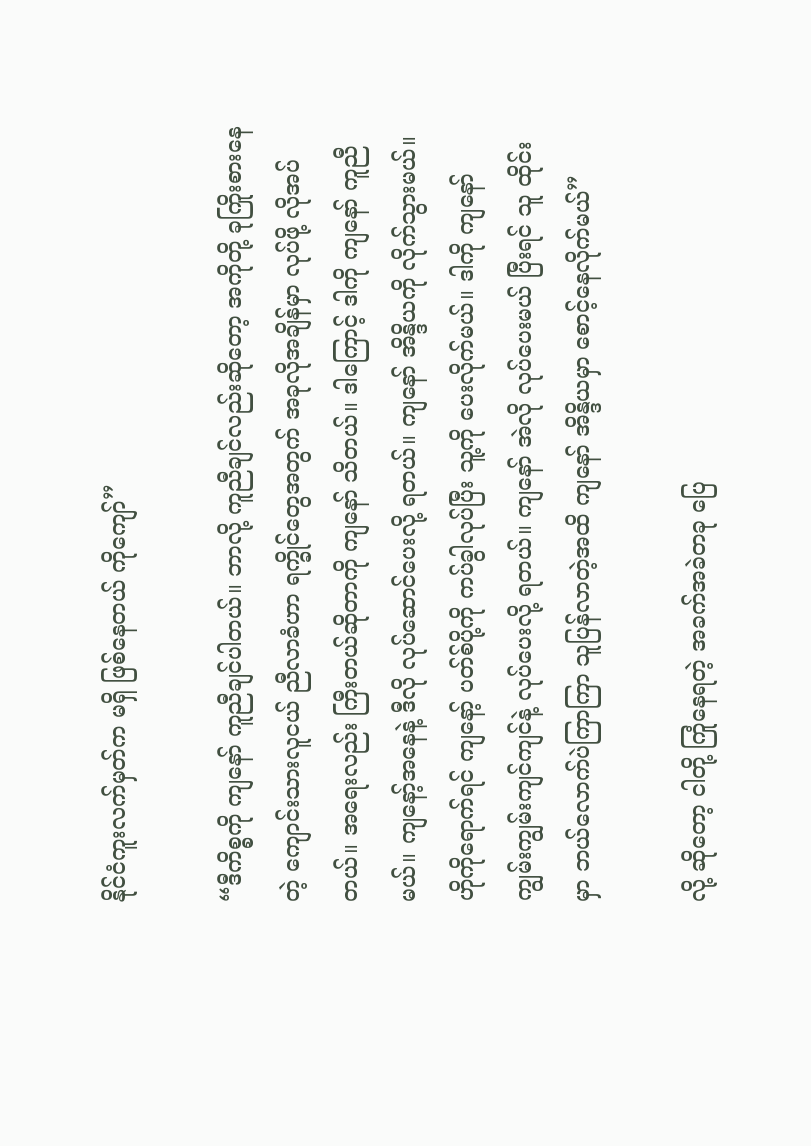နိုင်ငံကူးလက်မှတ်က မရှိ ဖြစ်နေတယ် ကိုကျော်”

“ဒီကိစ္စကို ကျနော် ကူညီချင်ပါတယ်။ ဘာလို့ ကူညီချင်လည်းဆိုတော့ အကိုတို့ ခုကြိုးစားနေတဲ့ ကျောင်းသားလူငယ် ညီလာခံဟာ ရက္ခိုင်တွေအတွက် အခုလိုအချိန်မှာ လုပ်ဖို့ လိုအပ်တယ်။ အရေးလည်း ကြီးတယ်ဆိုတာကို ကျနော် သိတယ်။ ဒါကြောင့် ဒါကို ကျနော် ကူညီမယ်။ ကျနော့်အနေနဲ့ ဒီလို လုပ်ဆောင်ပေးလို့ ရတယ်။ ကျနော် အိန္ဒိယကို လိုက်သွားမယ်။ ဟိုကိုရောက်ရင် ကျနော့် ပတ်စ်ပို့ကို ကပ်ခွါလုပ်ပြီး သူ့ကို ပေးလိုက်မယ်။ ဒါကို ကျနော် ကျွမ်းကျွမ်းကျင်ကျင်နဲ့ လုပ်ပေးလို့ ရတယ်။ ကျနော် အဲလို လုပ်ပေးမယ် ပြီးရင် သူ ထိုင်းမှာ ဘယ်လောက်ပဲကြာကြာ သူပြန်လာတဲ့အထိ ကျနော် အိန္ဒိယမှာ စောင့်နေလိုက်မယ်”

လို့ ဆိုတော့ ငါတို့ ကြုံနေရတဲ့ အခက်အခဲတခု ပြေ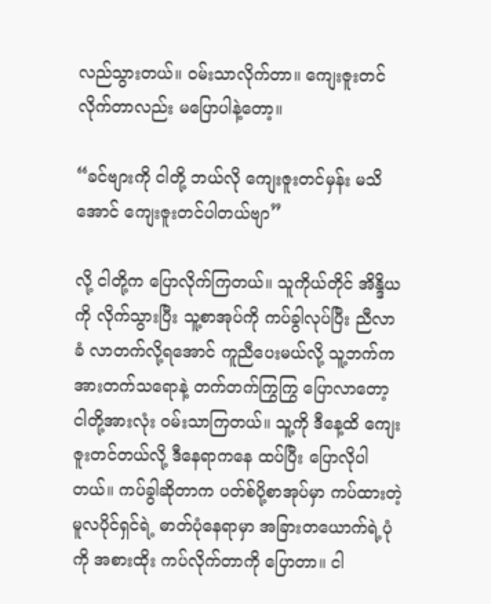လည်သွားတယ်။ ဝမ်းသာလိုက်တာ။ ကျေးဇူးတင်လိုက်တာလည်း မပြောပါနဲ့တော့။

“ခင်ဗျားကို ငါတို့ ဘယ်လို ကျေးဇူးတင်မှန်း မသိအောင် ကျေးဇူးတင်ပါတယ်ဗျာ”

လို့ ငါတို့က ပြောလိုက်ကြတယ်။ သူကိုယ်တိုင် အိန္ဒိယကို လိုက်သွားပြီး သူ့စာအုပ်ကို ကပ်ခွါလုပ်ပြီး ညီလာခံ လာတက်လို့ရအောင် ကူညီပေးမယ်လို့ သူ့ဘက်က အားတက်သရောနဲ့ တက်တက်ကြွကြွ ပြောလာတော့ ငါတို့အားလုံး ဝမ်းသာကြတယ်။ သူ့ကို ဒီနေ့ထိ ကျေးဇူးတင်တယ်လို့ ဒီနေရာကနေ ထပ်ပြီး ပြောလိုပါတယ်။ ကပ်ခွါဆိုတာက ပတ်စ်ပို့စာအုပ်မှာ ကပ်ထားတဲ့ မူလပိုင်ရှင်ရဲ့ ဓာတ်ပုံနေရာမှာ အခြားတယောက်ရဲ့ပုံကို အစားထိုး ကပ်လိုက်တာကို ပြောတာ။ ငါ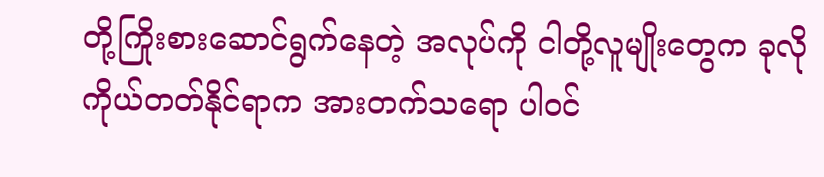တို့ကြိုးစားဆောင်ရွက်နေတဲ့ အလုပ်ကို ငါတို့လူမျိုးတွေက ခုလို ကိုယ်တတ်နိုင်ရာက အားတက်သရော ပါဝင်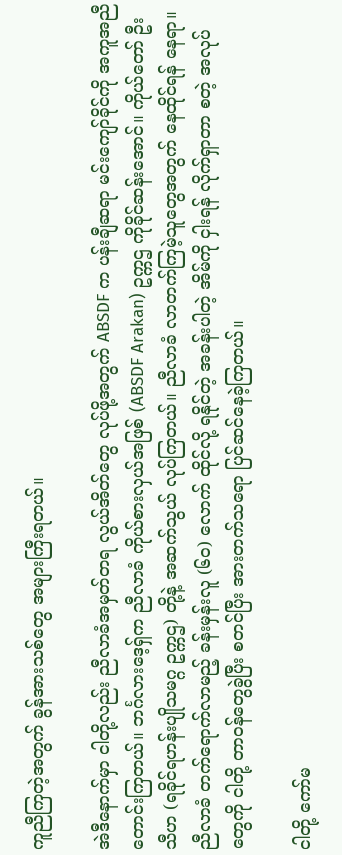ကူညီကြတဲ့အတွက် ခွန်အားသစ်တွေ အများကြီးရတယ်။

အဲဒီနောက်မှာ ငါတို့လည်း ညီလာခံအမှတ်တရ လွယ်အိတ်တွေ လုပ်ဖို့အတွက် ABSDF က ပန်းချီဆရာ မင်းကျော်ခိုင်ကို အကူအညီ တောင်းကြတယ်။ ဘင်္ဂလားဒေ့ရှ်က ညီလာခံ ကိုယ်စားလှယ်အဖြစ် (ABSDF Arakan) ဥက္ကဌ ကိုခိုင်ဆန်းအောင်။ ကိုယ်တော် ဦးသီဟ (ရခိုင်ရဟန်းပျိုသမဂ္ဂ ဥက္ကဌ) တို့နဲ့ အဆက်သွယ် လုပ်ကြတယ်။ ညီလာခံ လာတက်ကြမဲ့သူတွေအတွက် နေထိုင်ရန် နေရာ။ ညီလာခံ တက်ရောက်လာမည့် ခန်းမှန်းလူ (၆၀) လောက် ထိုင်လို့ ရနိုင်တဲ့ အခန်းပါတဲ့ အိမ်ကို ငှါးရန် လိုက်ရှာတာ စတဲ့ အလုပ်တွေကို ငါတို့ တာဝန်တွေခွဲပြီး စတင်ပြီး အားတက်သရော ပြင်ဆင်နေခဲ့ကြတယ်။

ငါတို့ ကော်မ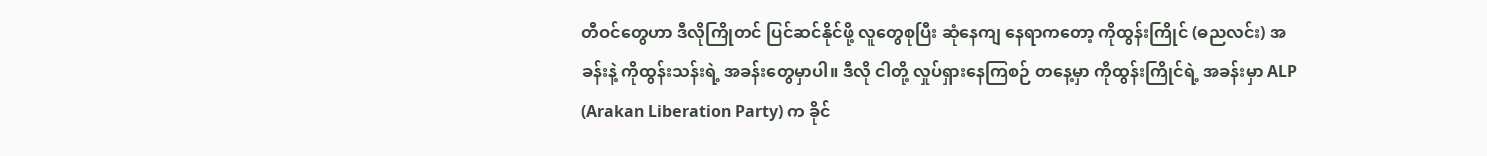တီဝင်တွေဟာ ဒီလိုကြိုတင် ပြင်ဆင်နိုင်ဖို့ လူတွေစုပြီး ဆုံနေကျ နေရာကတော့ ကိုထွန်းကြိုင် (ဓညလင်း) အခန်းနဲ့ ကိုထွန်းသန်းရဲ့ အခန်းတွေမှာပါ။ ဒီလို ငါတို့ လှုပ်ရှားနေကြစဉ် တနေ့မှာ ကိုထွန်းကြိုင်ရဲ့ အခန်းမှာ ALP (Arakan Liberation Party) က ခိုင်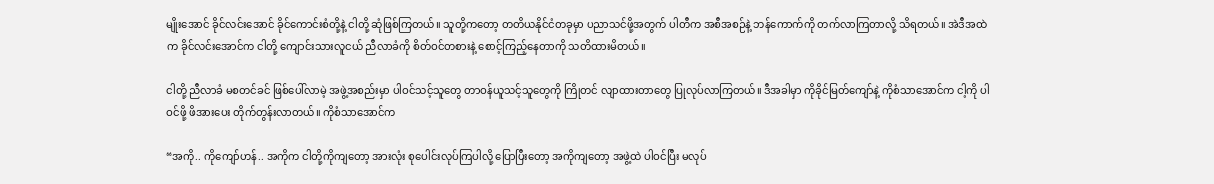မျိုးအောင် ခိုင်လင်းအောင် ခိုင်ကောင်းစံတို့နဲ့ ငါတို့ ဆုံဖြစ်ကြတယ်။ သူတို့ကတော့ တတိယနိုင်ငံတခုမှာ ပညာသင်ဖို့အတွက် ပါတီက အစီအစဉ်နဲ့ ဘန်ကောက်ကို တက်လာကြတာလို့ သိရတယ်။ အဲဒီအထဲက ခိုင်လင်းအောင်က ငါတို့ ကျောင်းသားလူငယ် ညီလာခံကို စိတ်ဝင်တစားနဲ့ စောင့်ကြည့်နေတာကို သတိထားမိတယ်။

ငါတို့ ညီလာခံ မစတင်ခင် ဖြစ်ပေါ်လာမဲ့ အဖွဲ့အစည်းမှာ ပါဝင်သင့်သူတွေ တာဝန်ယူသင့်သူတွေကို ကြိုတင် လျာထားတာတွေ ပြုလုပ်လာကြတယ်။ ဒီအခါမှာ ကိုခိုင်မြတ်ကျော်နဲ့ ကိုစံသာအောင်က ငါ့ကို ပါဝင်ဖို့ ဖိအားပေး တိုက်တွန်းလာတယ်။ ကိုစံသာအောင်က

“အကို.. ကိုကျော်ဟန်.. အကိုက ငါတို့ကိုကျတော့ အားလုံး စုပေါင်းလုပ်ကြပါလို့ ပြောပြီးတော့ အကိုကျတော့ အဖွဲ့ထဲ ပါဝင်ပြီး မလုပ်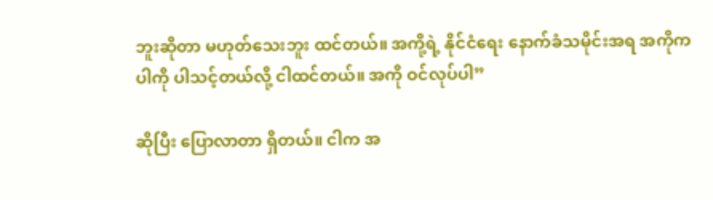ဘူးဆိုတာ မဟုတ်သေးဘူး ထင်တယ်။ အကို့ရဲ့ နိုင်ငံရေး နောက်ခံသမိုင်းအရ အကိုက ပါကို ပါသင့်တယ်လို့ ငါထင်တယ်။ အကို ဝင်လုပ်ပါ”

ဆိုပြီး ပြောလာတာ ရှိတယ်။ ငါက အ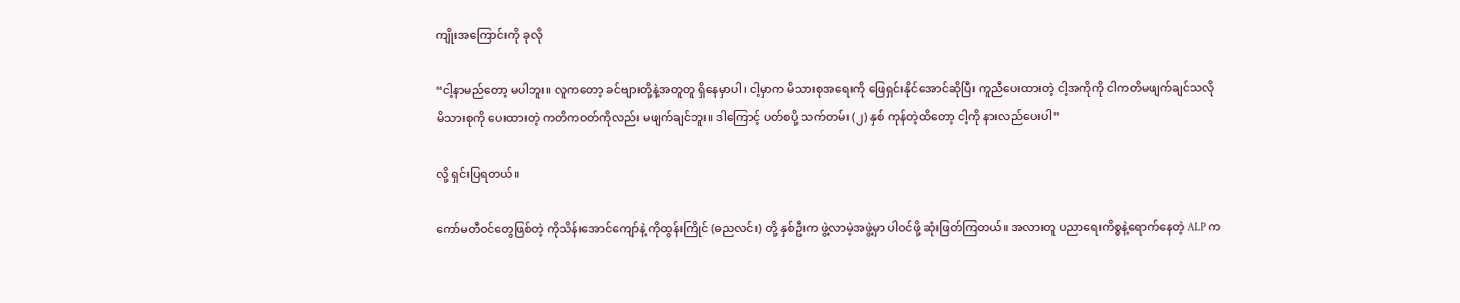ကျိုးအကြောင်းကို ခုလို

“ငါ့နာမည်တော့ မပါဘူး။ လူကတော့ ခင်ဗျားတို့နဲ့အတူတူ ရှိနေမှာပါ၊ ငါ့မှာက မိသားစုအရေးကို ဖြေရှင်းနိုင်အောင်ဆိုပြီး ကူညီပေးထားတဲ့ ငါ့အကိုကို ငါကတိမဖျက်ချင်သလို မိသားစုကို ပေးထားတဲ့ ကတိကဝတ်ကိုလည်း မဖျက်ချင်ဘူး။ ဒါကြောင့် ပတ်စပို့ သက်တမ်း (၂) နှစ် ကုန်တဲ့ထိတော့ ငါ့ကို နားလည်ပေးပါ”

လို့ ရှင်းပြရတယ်။

ကော်မတီဝင်တွေဖြစ်တဲ့ ကိုသိန်းအောင်ကျော်နဲ့ ကိုထွန်းကြိုင် (ဓညလင်း) တို့ နှစ်ဦးက ဖွဲ့လာမဲ့အဖွဲ့မှာ ပါဝင်ဖို့ ဆုံးဖြတ်ကြတယ်။ အလားတူ ပညာရေးကိစ္စနဲ့ရောက်နေတဲ့ ALP က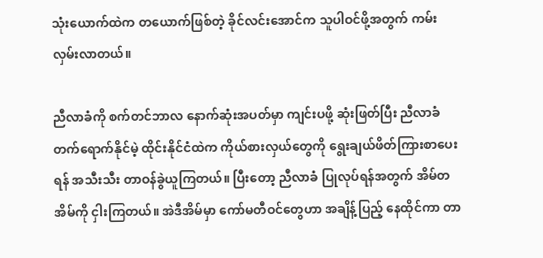သုံးယောက်ထဲက တယောက်ဖြစ်တဲ့ ခိုင်လင်းအောင်က သူပါဝင်ဖို့အတွက် ကမ်းလှမ်းလာတယ်။

ညီလာခံကို စက်တင်ဘာလ နောက်ဆုံးအပတ်မှာ ကျင်းပဖို့ ဆုံးဖြတ်ပြီး ညီလာခံ တက်ရောက်နိုင်မဲ့ ထိုင်းနိုင်ငံထဲက ကိုယ်စားလှယ်တွေကို ရွေးချယ်ဖိတ်ကြားစာပေးရန် အသီးသီး တာဝန်ခွဲယူကြတယ်။ ပြီးတော့ ညီလာခံ ပြုလုပ်ရန်အတွက် အိမ်တအိမ်ကို ငှါးကြတယ်။ အဲဒီအိမ်မှာ ကော်မတီဝင်တွေဟာ အချိန့်ပြည့် နေထိုင်ကာ တာ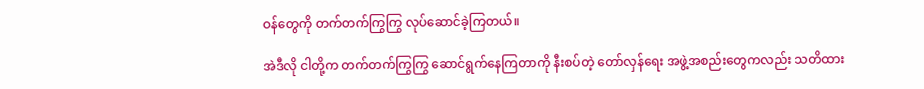ဝန်တွေကို တက်တက်ကြွကြွ လုပ်ဆောင်ခဲ့ကြတယ်။

အဲဒီလို ငါတို့က တက်တက်ကြွကြွ ဆောင်ရွက်နေကြတာကို နီးစပ်တဲ့ တော်လှန်ရေး အဖွဲ့အစည်းတွေကလည်း သတိထား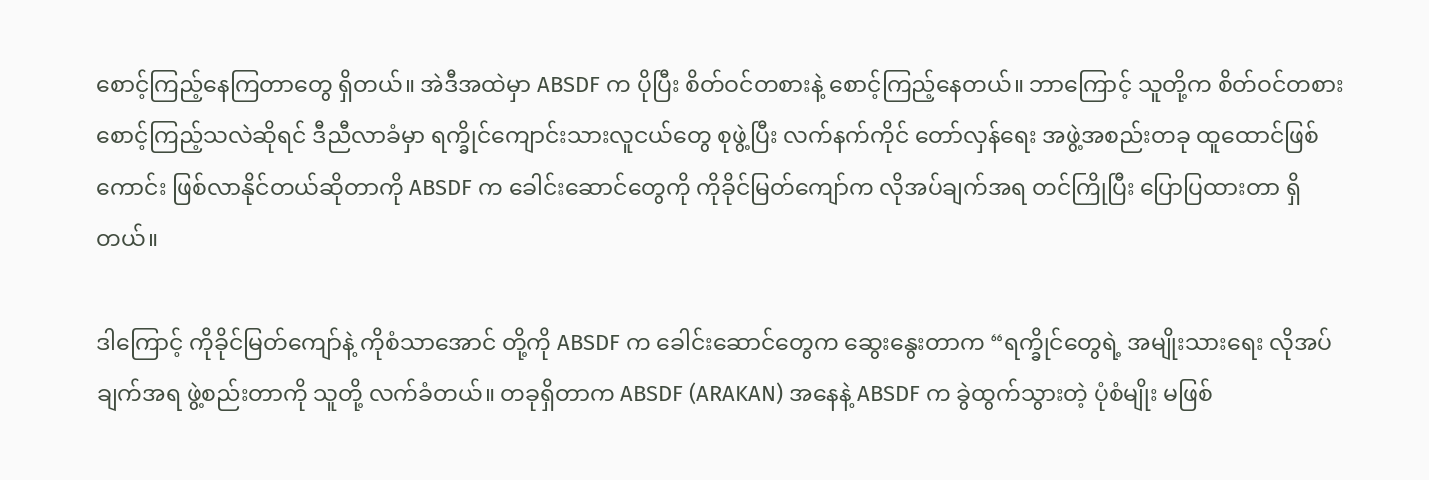စောင့်ကြည့်နေကြတာတွေ ရှိတယ်။ အဲဒီအထဲမှာ ABSDF က ပိုပြီး စိတ်ဝင်တစားနဲ့ စောင့်ကြည့်နေတယ်။ ဘာကြောင့် သူတို့က စိတ်ဝင်တစား စောင့်ကြည့်သလဲဆိုရင် ဒီညီလာခံမှာ ရက္ခိုင်ကျောင်းသားလူငယ်တွေ စုဖွဲ့ပြီး လက်နက်ကိုင် တော်လှန်ရေး အဖွဲ့အစည်းတခု ထူထောင်ဖြစ်ကောင်း ဖြစ်လာနိုင်တယ်ဆိုတာကို ABSDF က ခေါင်းဆောင်တွေကို ကိုခိုင်မြတ်ကျော်က လိုအပ်ချက်အရ တင်ကြိုပြီး ပြောပြထားတာ ရှိတယ်။

ဒါကြောင့် ကိုခိုင်မြတ်ကျော်နဲ့ ကိုစံသာအောင် တို့ကို ABSDF က ခေါင်းဆောင်တွေက ဆွေးနွေးတာက “ရက္ခိုင်တွေရဲ့ အမျိုးသားရေး လိုအပ်ချက်အရ ဖွဲ့စည်းတာကို သူတို့ လက်ခံတယ်။ တခုရှိတာက ABSDF (ARAKAN) အနေနဲ့ ABSDF က ခွဲထွက်သွားတဲ့ ပုံစံမျိုး မဖြစ်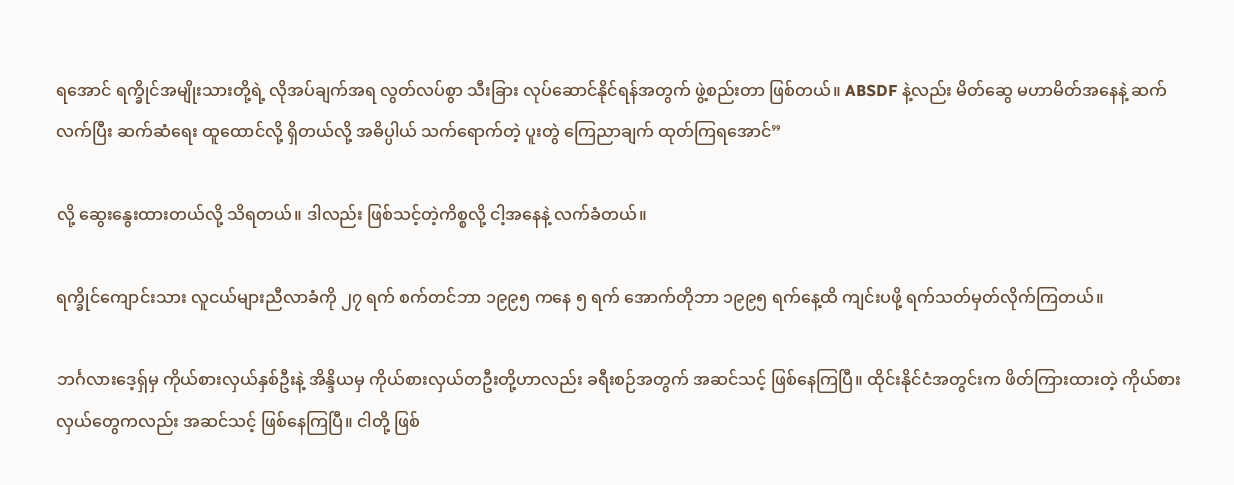ရအောင် ရက္ခိုင်အမျိုးသားတို့ရဲ့ လိုအပ်ချက်အရ လွတ်လပ်စွာ သီးခြား လုပ်ဆောင်နိုင်ရန်အတွက် ဖွဲ့စည်းတာ ဖြစ်တယ်။ ABSDF နဲ့လည်း မိတ်ဆွေ မဟာမိတ်အနေနဲ့ ဆက်လက်ပြီး ဆက်ဆံရေး ထူထောင်လို့ ရှိတယ်လို့ အဓိပ္ပါယ် သက်ရောက်တဲ့ ပူးတွဲ ကြေညာချက် ထုတ်ကြရအောင်”

လို့ ဆွေးနွေးထားတယ်လို့ သိရတယ်။ ဒါလည်း ဖြစ်သင့်တဲ့ကိစ္စလို့ ငါ့အနေနဲ့ လက်ခံတယ်။

ရက္ခိုင်ကျောင်းသား လူငယ်များညီလာခံကို ၂၇ ရက် စက်တင်ဘာ ၁၉၉၅ ကနေ ၅ ရက် အောက်တိုဘာ ၁၉၉၅ ရက်နေ့ထိ ကျင်းပဖို့ ရက်သတ်မှတ်လိုက်ကြတယ်။

ဘင်္ဂလားဒေ့ရှ်မှ ကိုယ်စားလှယ်နှစ်ဦးနဲ့ အိန္ဒိယမှ ကိုယ်စားလှယ်တဦးတို့ဟာလည်း ခရီးစဉ်အတွက် အဆင်သင့် ဖြစ်နေကြပြီ။ ထိုင်းနိုင်ငံအတွင်းက ဖိတ်ကြားထားတဲ့ ကိုယ်စားလှယ်တွေကလည်း အဆင်သင့် ဖြစ်နေကြပြီ။ ငါတို့ ဖြစ်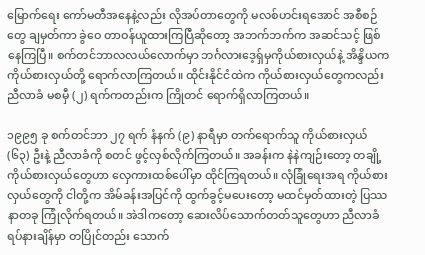မြောက်ရေး ကော်မတီအနေနဲ့လည်း လိုအပ်တာတွေကို မလစ်ဟင်းရအောင် အစီစဉ်တွေ ချမှတ်ကာ ခွဲဝေ တာဝန်ယူထားကြပြီဆိုတော့ အဘက်ဘက်က အဆင်သင့် ဖြစ်နေကြပြီ။ စက်တင်ဘာလလယ်လောက်မှာ ဘင်္ဂလားဒေ့ရှ်မှကိုယ်စားလှယ်နဲ့ အိန္ဒိယက ကိုယ်စားလှယ်တို့ ရောက်လာကြတယ်။ ထိုင်းနိုင်ငံထဲက ကိုယ်စားလှယ်တွေကလည်း ညီလာခံ မစမှီ (၂) ရက်ကတည်းက ကြိုတင် ရောက်ရှိလာကြတယ်။

၁၉၉၅ ခု စက်တင်ဘာ ၂၇ ရက် နံနက် (၉) နာရီမှာ တက်ရောက်သူ ကိုယ်စားလှယ် (၆၃) ဦးနဲ့ ညီလာခံကို စတင် ဖွင့်လှစ်လိုက်ကြတယ်။ အခန်းက နဲနဲကျဉ်းတော့ တချို့ ကိုယ်စားလှယ်တွေဟာ လှေကားထစ်ပေါ်မှာ ထိုင်ကြရတယ်။ လုံခြုံရေးအရ ကိုယ်စားလှယ်တွေကို ငါတို့က အိမ်ခန်းအပြင်ကို ထွက်ခွင့်မပေးတော့ မထင်မှတ်ထားတဲ့ ပြဿနာတခု ကြုံလိုက်ရတယ်။ အဲဒါကတော့ ဆေးလိပ်သောက်တတ်သူတွေဟာ ညီလာခံရပ်နားချိန်မှာ တပြိုင်တည်း သောက်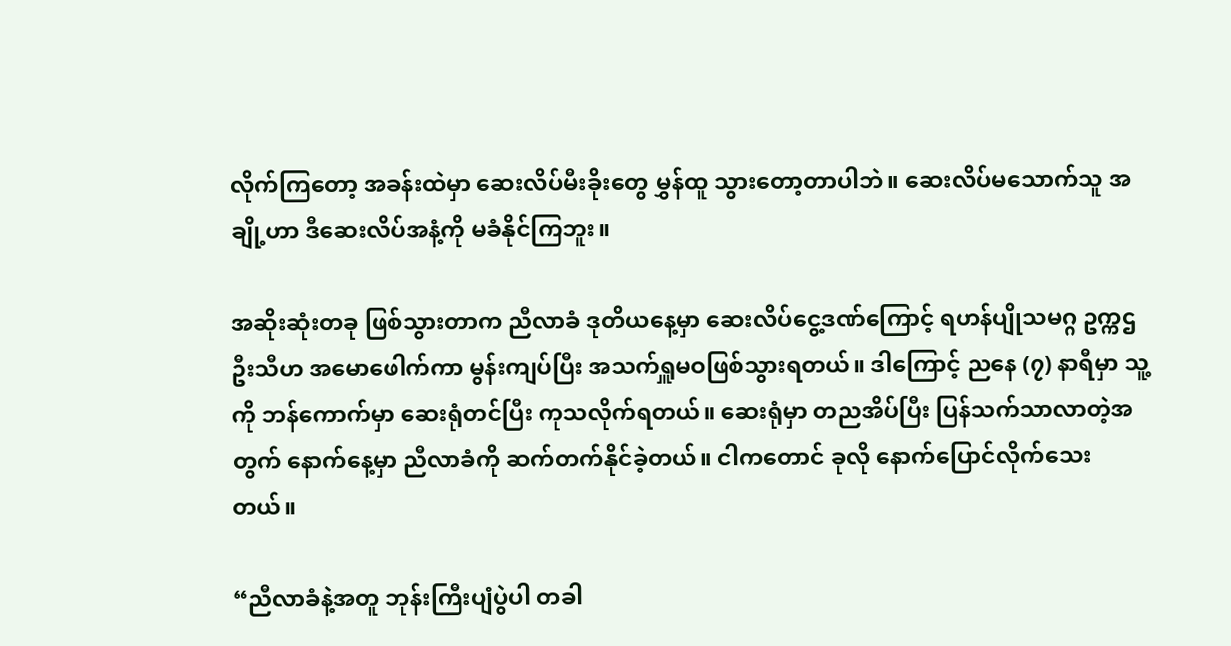လိုက်ကြတော့ အခန်းထဲမှာ ဆေးလိပ်မီးခိုးတွေ မွှန်ထူ သွားတော့တာပါဘဲ။ ဆေးလိပ်မသောက်သူ အချို့ဟာ ဒီဆေးလိပ်အနံ့ကို မခံနိုင်ကြဘူး။

အဆိုးဆုံးတခု ဖြစ်သွားတာက ညီလာခံ ဒုတိယနေ့မှာ ဆေးလိပ်ငွေ့ဒဏ်ကြောင့် ရဟန်ပျိုသမဂ္ဂ ဥက္ကဌ ဦးသီဟ အမောဖေါက်ကာ မွန်းကျပ်ပြီး အသက်ရှူမဝဖြစ်သွားရတယ်။ ဒါကြောင့် ညနေ (၇) နာရီမှာ သူ့ကို ဘန်ကောက်မှာ ဆေးရုံတင်ပြီး ကုသလိုက်ရတယ်။ ဆေးရုံမှာ တညအိပ်ပြီး ပြန်သက်သာလာတဲ့အတွက် နောက်နေ့မှာ ညီလာခံကို ဆက်တက်နိုင်ခဲ့တယ်။ ငါကတောင် ခုလို နောက်ပြောင်လိုက်သေးတယ်။

“ညီလာခံနဲ့အတူ ဘုန်းကြီးပျံပွဲပါ တခါ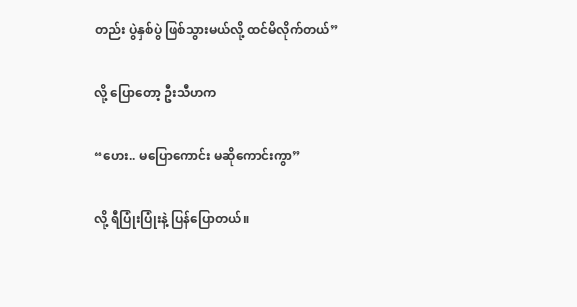တည်း ပွဲနှစ်ပွဲ ဖြစ်သွားမယ်လို့ ထင်မိလိုက်တယ်”

လို့ ပြောတော့ ဦးသီဟက

“ဟေး.. မပြောကောင်း မဆိုကောင်းကွာ”

လို့ ရီပြုံးပြုံးနဲ့ ပြန်ပြောတယ်။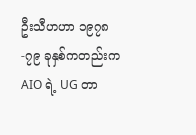ဦးသီဟဟာ ၁၉၇၈-၇၉ ခုနှစ်ကတည်းက AIO ရဲ့ UG တာ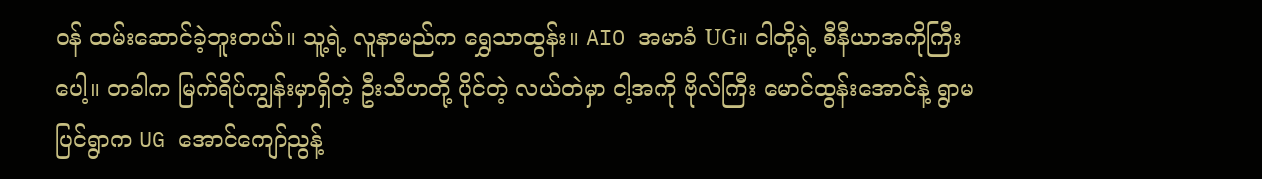ဝန် ထမ်းဆောင်ခဲ့ဘူးတယ်။ သူ့ရဲ့ လူနာမည်က ရွှေသာထွန်း။ AIO အမာခံ UG။ ငါတို့ရဲ့ စီနီယာအကိုကြီးပေါ့။ တခါက မြက်ရိပ်ကျွန်းမှာရှိတဲ့ ဦးသီဟတို့ ပိုင်တဲ့ လယ်တဲမှာ ငါ့အကို ဗိုလ်ကြီး မောင်ထွန်းအောင်နဲ့ ရွာမပြင်ရွာက UG အောင်ကျော်ညွန့်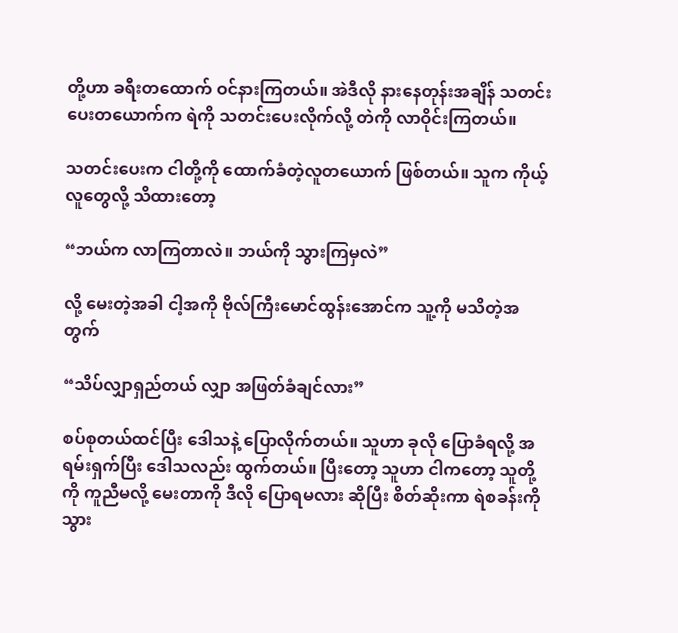တို့ဟာ ခရီးတထောက် ဝင်နားကြတယ်။ အဲဒီလို နားနေတုန်းအချိန် သတင်းပေးတယောက်က ရဲကို သတင်းပေးလိုက်လို့ တဲကို လာဝိုင်းကြတယ်။

သတင်းပေးက ငါတို့ကို ထောက်ခံတဲ့လူတယောက် ဖြစ်တယ်။ သူက ကိုယ့်လူတွေလို့ သိထားတော့

“ဘယ်က လာကြတာလဲ။ ဘယ်ကို သွားကြမှလဲ”

လို့ မေးတဲ့အခါ ငါ့အကို ဗိုလ်ကြီးမောင်ထွန်းအောင်က သူ့ကို မသိတဲ့အတွက်

“သိပ်လျှာရှည်တယ် လျှာ အဖြတ်ခံချင်လား”

စပ်စုတယ်ထင်ပြီး ဒေါသနဲ့ ပြောလိုက်တယ်။ သူဟာ ခုလို ပြောခံရလို့ အရမ်းရှက်ပြီး ဒေါသလည်း ထွက်တယ်။ ပြီးတော့ သူဟာ ငါကတော့ သူတို့ကို ကူညီမလို့ မေးတာကို ဒီလို ပြောရမလား ဆိုပြီး စိတ်ဆိုးကာ ရဲစခန်းကို သွား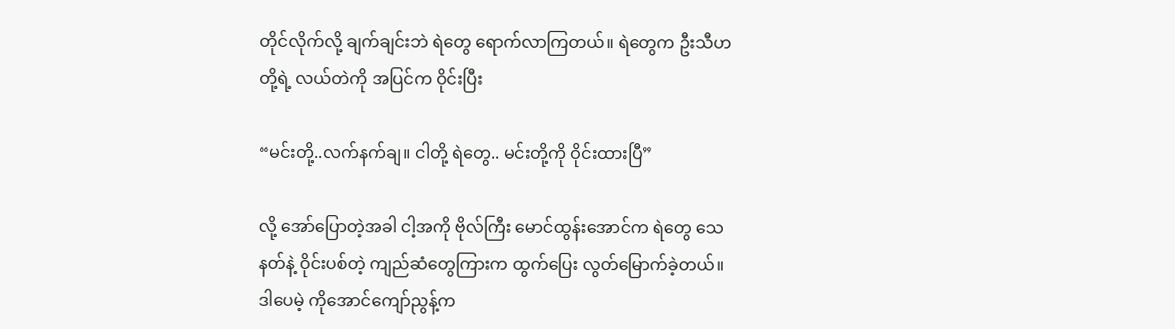တိုင်လိုက်လို့ ချက်ချင်းဘဲ ရဲတွေ ရောက်လာကြတယ်။ ရဲတွေက ဦးသီဟတို့ရဲ့ လယ်တဲကို အပြင်က ဝိုင်းပြီး

“မင်းတို့..လက်နက်ချ။ ငါတို့ ရဲတွေ.. မင်းတို့ကို ဝိုင်းထားပြီ”

လို့ အော်ပြောတဲ့အခါ ငါ့အကို ဗိုလ်ကြီး မောင်ထွန်းအောင်က ရဲတွေ သေနတ်နဲ့ ဝိုင်းပစ်တဲ့ ကျည်ဆံတွေကြားက ထွက်ပြေး လွတ်မြောက်ခဲ့တယ်။ ဒါပေမဲ့ ကိုအောင်ကျော်ညွန့်က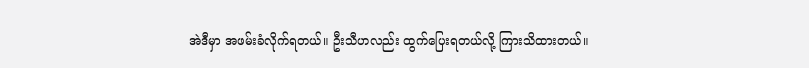အဲဒီမှာ အဖမ်းခံလိုက်ရတယ်။ ဦးသီဟလည်း ထွက်ပြေးရတယ်လို့ ကြားသိထားတယ်။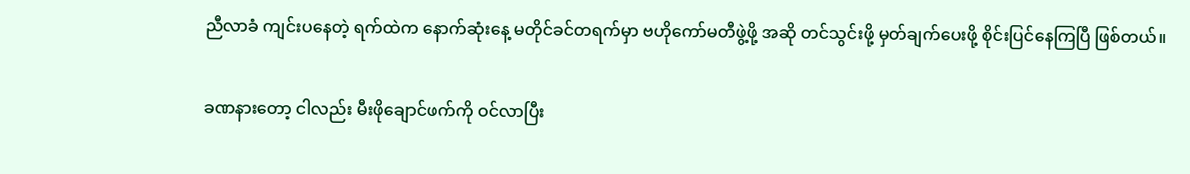ညီလာခံ ကျင်းပနေတဲ့ ရက်ထဲက နောက်ဆုံးနေ့ မတိုင်ခင်တရက်မှာ ဗဟိုကော်မတီဖွဲ့ဖို့ အဆို တင်သွင်းဖို့ မှတ်ချက်ပေးဖို့ စိုင်းပြင်နေကြပြီ ဖြစ်တယ်။

ခဏနားတော့ ငါလည်း မီးဖိုချောင်ဖက်ကို ဝင်လာပြီး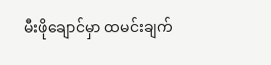မီးဖိုချောင်မှာ ထမင်းချက်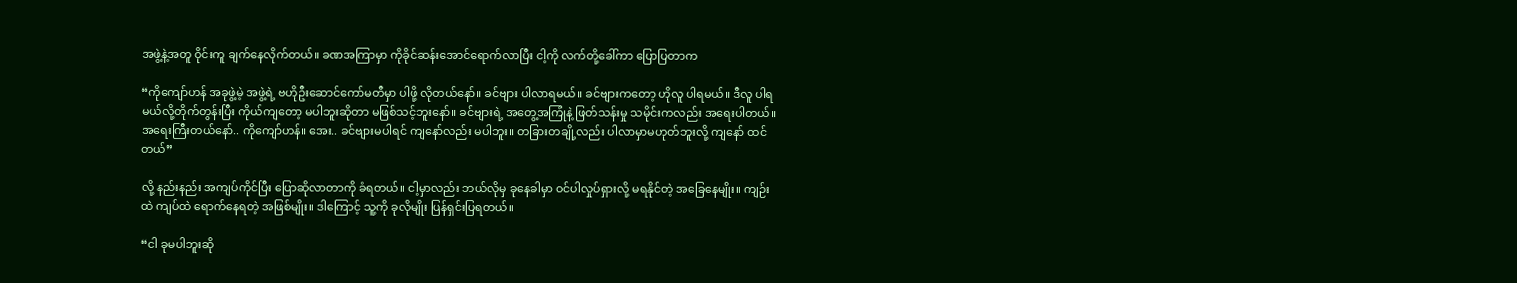အဖွဲ့နဲ့အတူ ဝိုင်းကူ ချက်နေလိုက်တယ်။ ခဏအကြာမှာ ကိုခိုင်ဆန်းအောင်ရောက်လာပြီး ငါ့ကို လက်တို့ခေါ်ကာ ပြောပြတာက

“ကိုကျော်ဟန် အခုဖွဲ့မဲ့ အဖွဲ့ရဲ့ ဗဟိုဦးဆောင်ကော်မတီမှာ ပါဖို့ လိုတယ်နော်။ ခင်ဗျား ပါလာရမယ်။ ခင်ဗျားကတော့ ဟိုလူ ပါရမယ်။ ဒီလူ ပါရမယ်လို့တိုက်တွန်းပြီး ကိုယ်ကျတော့ မပါဘူးဆိုတာ မဖြစ်သင့်ဘူးနော်။ ခင်ဗျားရဲ့ အတွေ့အကြုံနဲ့ ဖြတ်သန်းမှု သမိုင်းကလည်း အရေးပါတယ်။ အရေးကြီးတယ်နော်.. ကိုကျော်ဟန်။ အေး.. ခင်ဗျားမပါရင် ကျနော်လည်း မပါဘူး။ တခြားတချို့လည်း ပါလာမှာမဟုတ်ဘူးလို့ ကျနော် ထင်တယ်”

လို့ နည်းနည်း အကျပ်ကိုင်ပြီး ပြောဆိုလာတာကို ခံရတယ်။ ငါ့မှာလည်း ဘယ်လိုမှ ခုနေခါမှာ ဝင်ပါလှုပ်ရှားလို့ မရနိုင်တဲ့ အခြေနေမျိုး။ ကျဉ်းထဲ ကျပ်ထဲ ရောက်နေရတဲ့ အဖြစ်မျိုး။ ဒါကြောင့် သူ့ကို ခုလိုမျိုး ပြန်ရှင်းပြရတယ်။

“ငါ ခုမပါဘူးဆို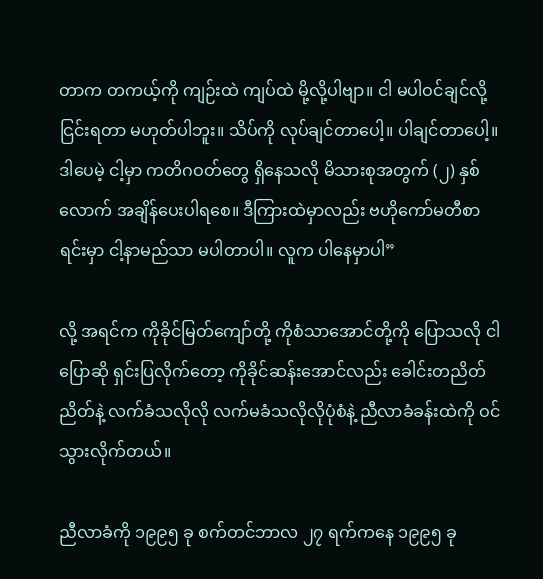တာက တကယ့်ကို ကျဉ်းထဲ ကျပ်ထဲ မို့လို့ပါဗျာ။ ငါ မပါဝင်ချင်လို့ ငြင်းရတာ မဟုတ်ပါဘူး။ သိပ်ကို လုပ်ချင်တာပေါ့။ ပါချင်တာပေါ့။ ဒါပေမဲ့ ငါ့မှာ ကတိဂဝတ်တွေ ရှိနေသလို မိသားစုအတွက် (၂) နှစ်လောက် အချိန်ပေးပါရစေ။ ဒီကြားထဲမှာလည်း ဗဟိုကော်မတီစာရင်းမှာ ငါ့နာမည်သာ မပါတာပါ။ လူက ပါနေမှာပါ”

လို့ အရင်က ကိုခိုင်မြတ်ကျော်တို့ ကိုစံသာအောင်တို့ကို ပြောသလို ငါ ပြောဆို ရှင်းပြလိုက်တော့ ကိုခိုင်ဆန်းအောင်လည်း ခေါင်းတညိတ်ညိတ်နဲ့ လက်ခံသလိုလို လက်မခံသလိုလိုပုံစံနဲ့ ညီလာခံခန်းထဲကို ဝင်သွားလိုက်တယ်။

ညီလာခံကို ၁၉၉၅ ခု စက်တင်ဘာလ ၂၇ ရက်ကနေ ၁၉၉၅ ခု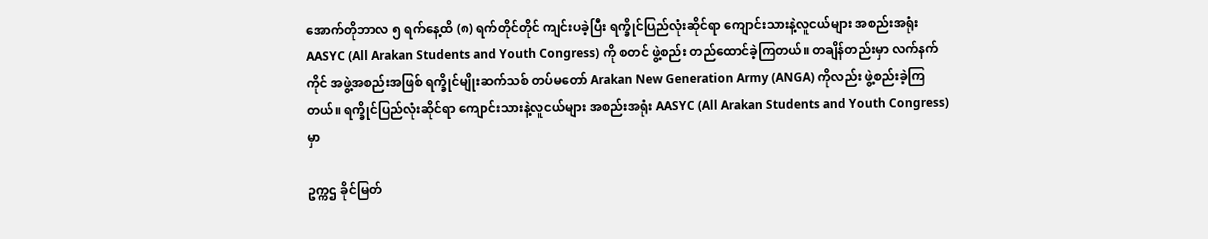အောက်တိုဘာလ ၅ ရက်နေ့ထိ (၈) ရက်တိုင်တိုင် ကျင်းပခဲ့ပြီး ရက္ခိုင်ပြည်လုံးဆိုင်ရာ ကျောင်းသားနဲ့လူငယ်များ အစည်းအရုံး AASYC (All Arakan Students and Youth Congress) ကို စတင် ဖွဲ့စည်း တည်ထောင်ခဲ့ကြတယ်။ တချိန်တည်းမှာ လက်နက်ကိုင် အဖွဲ့အစည်းအဖြစ် ရက္ခိုင်မျိုးဆက်သစ် တပ်မတော် Arakan New Generation Army (ANGA) ကိုလည်း ဖွဲ့စည်းခဲ့ကြတယ်။ ရက္ခိုင်ပြည်လုံးဆိုင်ရာ ကျောင်းသားနဲ့လူငယ်များ အစည်းအရုံး AASYC (All Arakan Students and Youth Congress) မှာ

ဥက္ကဌ ခိုင်မြတ်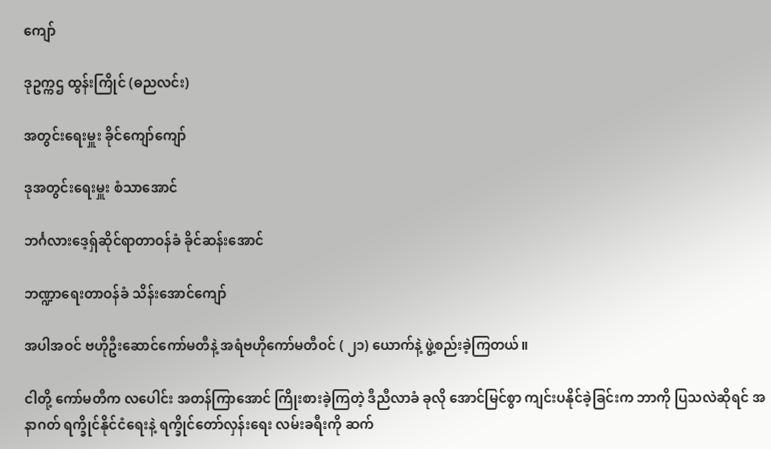ကျော်

ဒုဥက္ကဌ ထွန်းကြိုင် (ဓညလင်း)

အတွင်းရေးမှူး ခိုင်ကျော်ကျော်

ဒုအတွင်းရေးမှူး စံသာအောင်

ဘင်္ဂလားဒေ့ရှ်ဆိုင်ရာတာဝန်ခံ ခိုင်ဆန်းအောင်

ဘဏ္ဍာရေးတာဝန်ခံ သိန်းအောင်ကျော်

အပါအဝင် ဗဟိုဦးဆောင်ကော်မတီနဲ့ အရံဗဟိုကော်မတီဝင် ( ၂၁) ယောက်နဲ့ ဖွဲ့စည်းခဲ့ကြတယ်။

ငါတို့ ကော်မတီက လပေါင်း အတန်ကြာအောင် ကြိုးစားခဲ့ကြတဲ့ ဒီညီလာခံ ခုလို အောင်မြင်စွာ ကျင်းပနိုင်ခဲ့ခြင်းက ဘာကို ပြသလဲဆိုရင် အနာဂတ် ရက္ခိုင်နိုင်ငံရေးနဲ့ ရက္ခိုင်တော်လှန်းရေး လမ်းခရီးကို ဆက်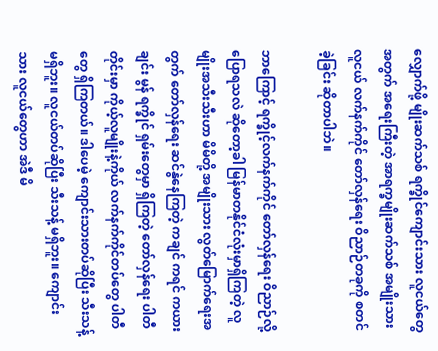လျှောက်ဖို့ မျိုးဆက်သစ် ရက္ခိုင်ကျောင်းသား လူငယ်တွေအတွက် အရေးကြီးတဲ့ အာရက္ခမျိုးဆက်သစ် အမျိုးသားလူငယ် လက်နက်ကိုင် တော်လှန်ရေး ဝိညာဉ်တခုကို စတင်ခဲ့ခြင်း ဆိုတာပါဘဲ။

ဘာကြောင့် ရက္ခိုင့်လက်နက်ကိုင် တော်လှန်ရေး ဝိညာဉ်လို့ ပြောရသလဲ ဆိုတော့ခါ မြန်မာတနိုင်ငံလုံးမှာရှိကြတဲ့ လူမျိုးအသီးသီးဟာ မိမိတို့ အမျိုးသား လွတ်မြောက်ရေးအတွက် တော်လှန်ရေး ဆင်နွဲနေကြတဲ့ ကချင် ကရင် ကယား ချင်း မွန် ရက္ခိုင် ရှမ်းတွေမှာ ရှိကြတဲ့ တော်လှန်ရေး ပါတီတိုင်းမှာ ကိုယ့်လူမျိုးနဲ့ကိုယ် လက်နက်ကိုင်တပ်တွေ ပါတီတွေ ရှိကြတယ်။ ဒါပေမဲ့ ကျောင်းသားတပ်ဆိုပြီး သီးသန့် မရှိဘူး။ လူငယ်တပ်ဆိုပြီး သီးသန့် မရှိဘူး။ ကျောင်းသား လူငယ်တွေဟာ အဲဒီ မိ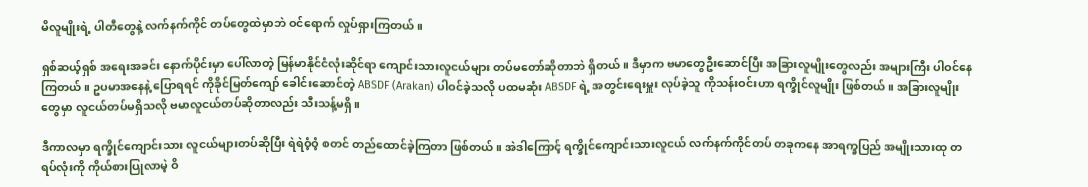မိလူမျိုးရဲ့ ပါတီတွေနဲ့ လက်နက်ကိုင် တပ်တွေထဲမှာဘဲ ဝင်ရောက် လှုပ်ရှားကြတယ်။

ရှစ်ဆယ့်ရှစ် အရေးအခင်း နောက်ပိုင်းမှာ ပေါ်လာတဲ့ မြန်မာနိုင်ငံလုံးဆိုင်ရာ ကျောင်းသားလူငယ်များ တပ်မတော်ဆိုတာဘဲ ရှိတယ်။ ဒီမှာက ဗမာတွေဦးဆောင်ပြီး အခြားလူမျိုးတွေလည်း အများကြီး ပါဝင်နေကြတယ်။ ဥပမာအနေနဲ့ ပြောရရင် ကိုခိုင်မြတ်ကျော် ခေါင်းဆောင်တဲ့ ABSDF (Arakan) ပါဝင်ခဲ့သလို ပထမဆုံး ABSDF ရဲ့ အတွင်းရေးမှူး လုပ်ခဲ့သူ ကိုသန်းဝင်းဟာ ရက္ခိုင်လူမျိုး ဖြစ်တယ်။ အခြားလူမျိုးတွေမှာ လူငယ်တပ်မရှိသလို ဗမာလူငယ်တပ်ဆိုတာလည်း သီးသန့်မရှိ။

ဒီကာလမှာ ရက္ခိုင်ကျောင်းသား လူငယ်များတပ်ဆိုပြီး ရဲရဲဝံ့ဝံ့ စတင် တည်ထောင်ခဲ့ကြတာ ဖြစ်တယ်။ အဲဒါကြောင့် ရက္ခိုင်ကျောင်းသားလူငယ် လက်နက်ကိုင်တပ် တခုကနေ အာရက္ခပြည် အမျိုးသားထု တရပ်လုံးကို ကိုယ်စားပြုလာမဲ့ ဝိ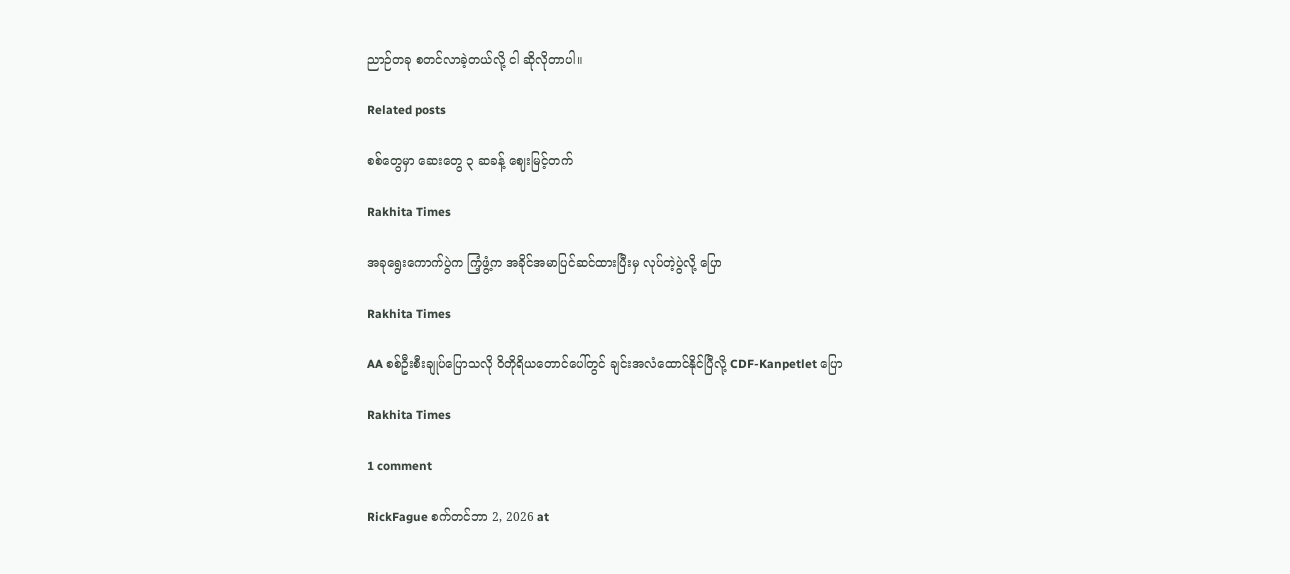ညာဉ်တခု စတင်လာခဲ့တယ်လို့ ငါ ဆိုလိုတာပါ။

Related posts

စစ်တွေမှာ ဆေးတွေ ၃ ဆခန့် ဈေးမြင့်တက်

Rakhita Times

အခုရွေးကောက်ပွဲက ကြံ့ဖွံ့က အခိုင်အမာပြင်ဆင်ထားပြီးမှ လုပ်တဲ့ပွဲလို့ ပြော

Rakhita Times

AA စစ်ဦးစီးချုပ်ပြောသလို ဝိတိုရိယတောင်ပေါ်တွင် ချင်းအလံထောင်နိုင်ပြီလို့ CDF-Kanpetlet ပြော

Rakhita Times

1 comment

RickFague စက်တင်ဘာ 2, 2026 at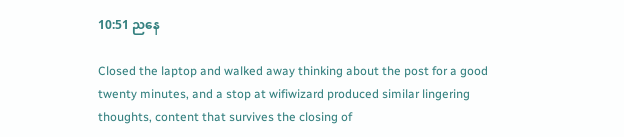10:51 ညနေ

Closed the laptop and walked away thinking about the post for a good twenty minutes, and a stop at wifiwizard produced similar lingering thoughts, content that survives the closing of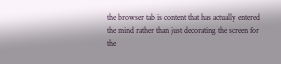the browser tab is content that has actually entered the mind rather than just decorating the screen for the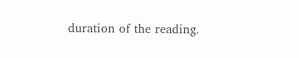duration of the reading.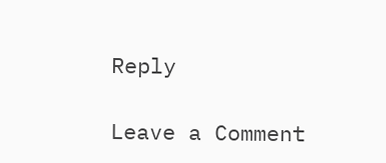Reply

Leave a Comment